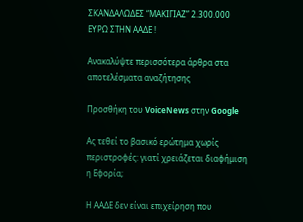ΣΚΑΝΔΑΛΩΔΕΣ “ΜΑΚΙΓΙΑΖ” 2.300.000 ΕΥΡΩ ΣΤΗΝ ΑΑΔΕ !

Ανακαλύψτε περισσότερα άρθρα στα αποτελέσματα αναζήτησης

Προσθήκη του VoiceNews στην Google

Ας τεθεί το βασικό ερώτημα χωρίς περιστροφές: γιατί χρειάζεται διαφήμιση η Εφορία;

Η ΑΑΔΕ δεν είναι επιχείρηση που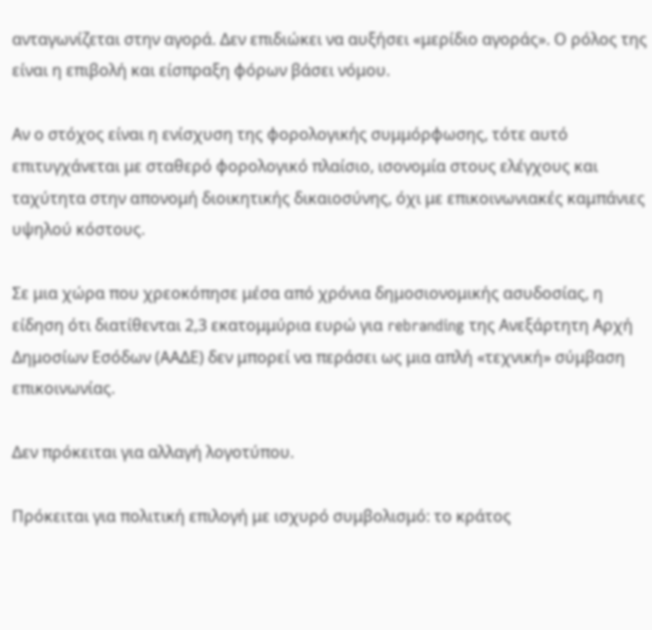ανταγωνίζεται στην αγορά. Δεν επιδιώκει να αυξήσει «μερίδιο αγοράς». Ο ρόλος της είναι η επιβολή και είσπραξη φόρων βάσει νόμου.

Αν ο στόχος είναι η ενίσχυση της φορολογικής συμμόρφωσης, τότε αυτό επιτυγχάνεται με σταθερό φορολογικό πλαίσιο, ισονομία στους ελέγχους και ταχύτητα στην απονομή διοικητικής δικαιοσύνης, όχι με επικοινωνιακές καμπάνιες υψηλού κόστους.

Σε μια χώρα που χρεοκόπησε μέσα από χρόνια δημοσιονομικής ασυδοσίας, η είδηση ότι διατίθενται 2,3 εκατομμύρια ευρώ για rebranding της Ανεξάρτητη Αρχή Δημοσίων Εσόδων (ΑΑΔΕ) δεν μπορεί να περάσει ως μια απλή «τεχνική» σύμβαση επικοινωνίας.

Δεν πρόκειται για αλλαγή λογοτύπου.

Πρόκειται για πολιτική επιλογή με ισχυρό συμβολισμό: το κράτος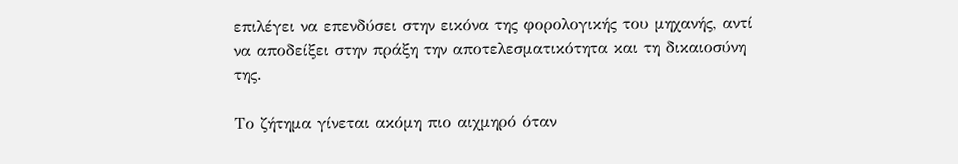επιλέγει να επενδύσει στην εικόνα της φορολογικής του μηχανής, αντί να αποδείξει στην πράξη την αποτελεσματικότητα και τη δικαιοσύνη της.

Το ζήτημα γίνεται ακόμη πιο αιχμηρό όταν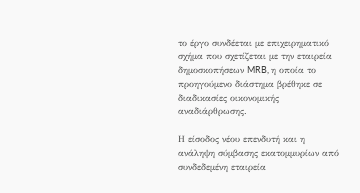το έργο συνδέεται με επιχειρηματικό σχήμα που σχετίζεται με την εταιρεία δημοσκοπήσεων MRB, η οποία το προηγούμενο διάστημα βρέθηκε σε διαδικασίες οικονομικής αναδιάρθρωσης.

Η είσοδος νέου επενδυτή και η ανάληψη σύμβασης εκατομμυρίων από συνδεδεμένη εταιρεία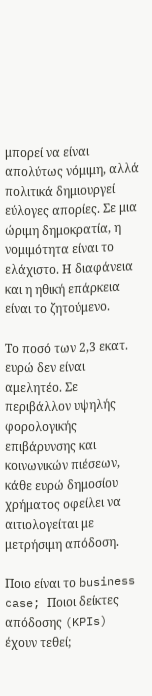μπορεί να είναι απολύτως νόμιμη, αλλά πολιτικά δημιουργεί εύλογες απορίες. Σε μια ώριμη δημοκρατία, η νομιμότητα είναι το ελάχιστο. Η διαφάνεια και η ηθική επάρκεια είναι το ζητούμενο.

Το ποσό των 2,3 εκατ. ευρώ δεν είναι αμελητέο. Σε περιβάλλον υψηλής φορολογικής επιβάρυνσης και κοινωνικών πιέσεων, κάθε ευρώ δημοσίου χρήματος οφείλει να αιτιολογείται με μετρήσιμη απόδοση.

Ποιο είναι το business case; Ποιοι δείκτες απόδοσης (KPIs) έχουν τεθεί;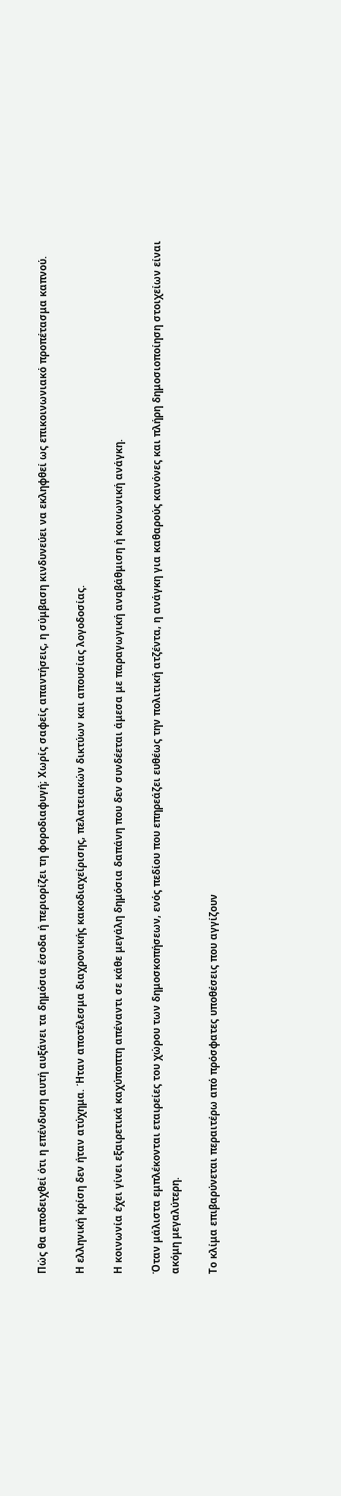Πώς θα αποδειχθεί ότι η επένδυση αυτή αυξάνει τα δημόσια έσοδα ή περιορίζει τη φοροδιαφυγή; Χωρίς σαφείς απαντήσεις, η σύμβαση κινδυνεύει να εκληφθεί ως επικοινωνιακό προπέτασμα καπνού.

Η ελληνική κρίση δεν ήταν ατύχημα. Ήταν αποτέλεσμα διαχρονικής κακοδιαχείρισης, πελατειακών δικτύων και απουσίας λογοδοσίας.

Η κοινωνία έχει γίνει εξαιρετικά καχύποπτη απέναντι σε κάθε μεγάλη δημόσια δαπάνη που δεν συνδέεται άμεσα με παραγωγική αναβάθμιση ή κοινωνική ανάγκη.

Όταν μάλιστα εμπλέκονται εταιρείες του χώρου των δημοσκοπήσεων, ενός πεδίου που επηρεάζει ευθέως την πολιτική ατζέντα, η ανάγκη για καθαρούς κανόνες και πλήρη δημοσιοποίηση στοιχείων είναι ακόμη μεγαλύτερη.

Το κλίμα επιβαρύνεται περαιτέρω από πρόσφατες υποθέσεις που αγγίζουν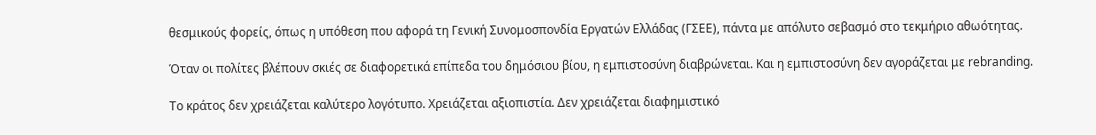θεσμικούς φορείς, όπως η υπόθεση που αφορά τη Γενική Συνομοσπονδία Εργατών Ελλάδας (ΓΣΕΕ), πάντα με απόλυτο σεβασμό στο τεκμήριο αθωότητας.

Όταν οι πολίτες βλέπουν σκιές σε διαφορετικά επίπεδα του δημόσιου βίου, η εμπιστοσύνη διαβρώνεται. Και η εμπιστοσύνη δεν αγοράζεται με rebranding.

Το κράτος δεν χρειάζεται καλύτερο λογότυπο. Χρειάζεται αξιοπιστία. Δεν χρειάζεται διαφημιστικό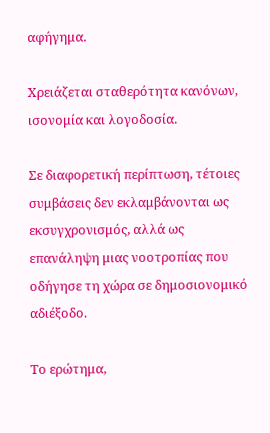αφήγημα.

Χρειάζεται σταθερότητα κανόνων, ισονομία και λογοδοσία.

Σε διαφορετική περίπτωση, τέτοιες συμβάσεις δεν εκλαμβάνονται ως εκσυγχρονισμός, αλλά ως επανάληψη μιας νοοτροπίας που οδήγησε τη χώρα σε δημοσιονομικό αδιέξοδο.

Το ερώτημα,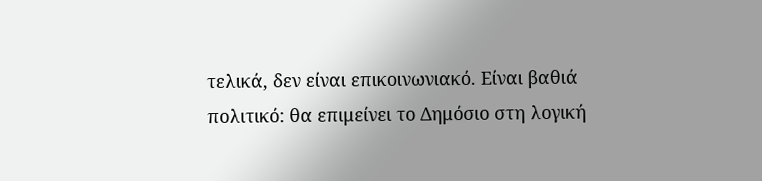τελικά, δεν είναι επικοινωνιακό. Είναι βαθιά πολιτικό: θα επιμείνει το Δημόσιο στη λογική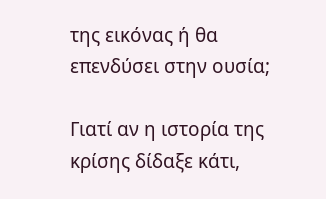της εικόνας ή θα επενδύσει στην ουσία;

Γιατί αν η ιστορία της κρίσης δίδαξε κάτι,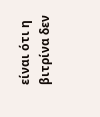είναι ότι η βιτρίνα δεν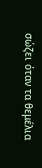σώζει όταν τα θεμέλια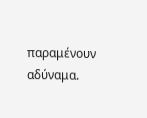παραμένουν αδύναμα.